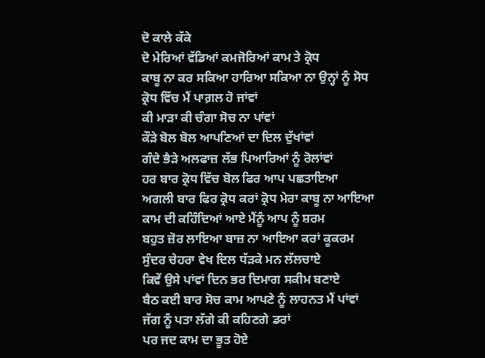ਦੋ ਕਾਲੇ ਕੱਕੇ
ਦੋ ਮੇਰਿਆਂ ਵੱਡਿਆਂ ਕਮਜੋਰਿਆਂ ਕਾਮ ਤੇ ਕ੍ਰੋਧ
ਕਾਬੂ ਨਾ ਕਰ ਸਕਿਆ ਹਾਰਿਆ ਸਕਿਆ ਨਾ ਉਨ੍ਹਾਂ ਨੂੰ ਸੋਧ
ਕ੍ਰੋਧ ਵਿੱਚ ਮੈਂ ਪਾਗ਼ਲ ਹੋ ਜਾਂਵਾਂ
ਕੀ ਮਾੜਾ ਕੀ ਚੰਗਾ ਸੋਚ ਨਾ ਪਾਂਵਾਂ
ਕੌੜੇ ਬੋਲ ਬੋਲ ਆਪਣਿਆਂ ਦਾ ਦਿਲ ਦੁੱਖਾਂਵਾਂ
ਗੰਦੇ ਭੈੜੇ ਅਲਫਾਜ਼ ਲੱਭ ਪਿਆਰਿਆਂ ਨੂੰ ਰੋਲਾਂਵਾਂ
ਹਰ ਬਾਰ ਕ੍ਰੋਧ ਵਿੱਚ ਬੋਲ ਫਿਰ ਆਪ ਪਛਤਾਇਆ
ਅਗਲੀ ਬਾਰ ਫਿਰ ਕ੍ਰੋਧ ਕਰਾਂ ਕ੍ਰੋਧ ਮੇਰਾ ਕਾਬੂ ਨਾ ਆਇਆ
ਕਾਮ ਦੀ ਕਹਿੰਦਿਆਂ ਆਏ ਮੈਂਨੂੰ ਆਪ ਨੂੰ ਸ਼ਰਮ
ਬਹੁਤ ਜ਼ੋਰ ਲਾਇਆ ਬਾਜ਼ ਨਾ ਆਇਆ ਕਰਾਂ ਕੂਕਰਮ
ਸੁੰਦਰ ਚੇਹਰਾ ਵੇਖ ਦਿਲ ਧੱੜਕੇ ਮਨ ਲੱਲਚਾਏ
ਕਿਵੇਂ ਉਸੇ ਪਾਂਵਾਂ ਦਿਨ ਭਰ ਦਿਮਾਗ ਸਕੀਮ ਬਣਾਏ
ਬੈਠ ਕਈ ਬਾਰ ਸੋਚ ਕਾਮ ਆਪਣੇ ਨੂੰ ਲਾਹਨਤ ਮੈਂ ਪਾਂਵਾਂ
ਜੱਗ ਨੂੰ ਪਤਾ ਲੱਗੇ ਕੀ ਕਹਿਣਗੇ ਡਰਾਂ
ਪਰ ਜਦ ਕਾਮ ਦਾ ਭੂਤ ਹੋਏ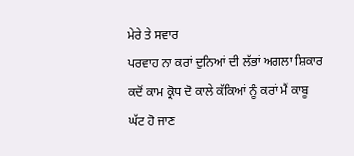ਮੇਰੇ ਤੇ ਸਵਾਰ
ਪਰਵਾਹ ਨਾ ਕਰਾਂ ਦੁਨਿਆਂ ਦੀ ਲੱਭਾਂ ਅਗਲਾ ਸ਼ਿਕਾਰ
ਕਦੋਂ ਕਾਮ ਕ੍ਰੋਧ ਦੋ ਕਾਲੇ ਕੱਕਿਆਂ ਨੂੰ ਕਰਾਂ ਮੈਂ ਕਾਬੂ
ਘੱਟ ਹੋ ਜਾਣ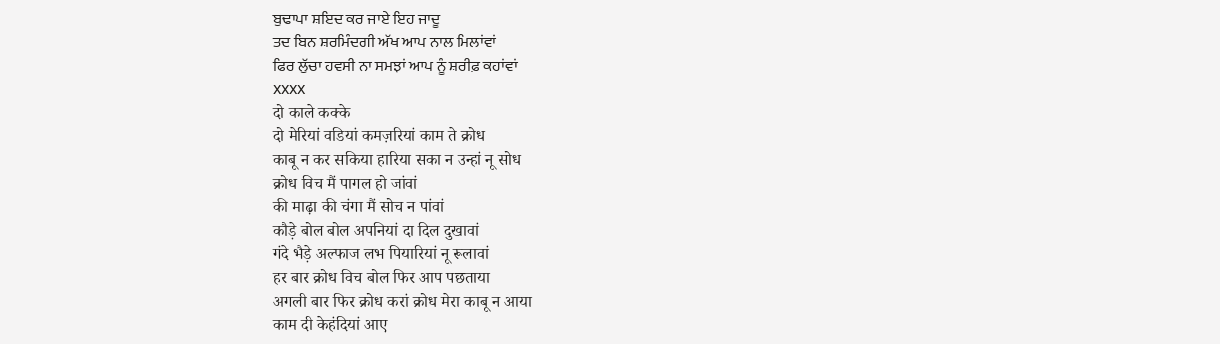ਬੁਢਾਪਾ ਸ਼ਇਦ ਕਰ ਜਾਏ ਇਹ ਜਾਦੂ
ਤਦ ਬਿਨ ਸ਼ਰਮਿੰਦਗੀ ਅੱਖ ਆਪ ਨਾਲ ਮਿਲਾਂਵਾਂ
ਫਿਰ ਲੁੱਚਾ ਹਵਸੀ ਨਾ ਸਮਝਾਂ ਆਪ ਨੂੰ ਸ਼ਰੀਫ਼ ਕਹਾਂਵਾਂ
xxxx
दो काले कक्के
दो मेरियां वडियां कमज़रियां काम ते क्रोध
काबू न कर सकिया हारिया सका न उन्हां नू सोध
क्रोध विच मैं पागल हो जांवां
की माढ़ा की चंगा मैं सोच न पांवां
कौड़े बोल बोल अपनियां दा दिल दुखावां
गंदे भैड़े अल्फाज लभ पियारियां नू रूलावां
हर बार क्रोध विच बोल फिर आप पछताया
अगली बार फिर क्रोध करां क्रोध मेरा काबू न आया
काम दी केहंदियां आए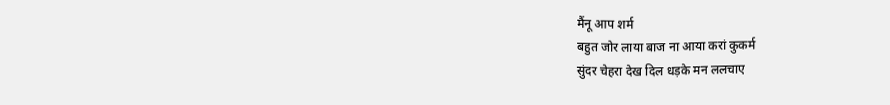मैंनू आप शर्म
बहुत जोर लाया बाज ना आया करां कुकर्म
सुंदर चेहरा देख दिल धड़के मन ललचाए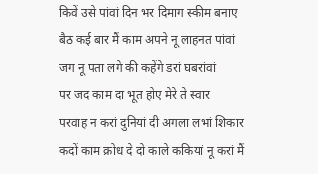किवें उसे पांवां दिन भर दिमाग स्कीम बनाए
बैठ कई बार मैं काम अपने नू लाहनत पांवां
जग नू पता लगे की कहेंगे डरां घबरांवां
पर जद काम दा भूत होए मेरे ते स्वार
परवाह न करां दुनियां दी अगला लभां शिकार
कदों काम क्रोध दे दो काले ककियां नू करां मैं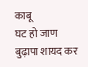काबू
घट हो जाण बुढ़ापा शायद कर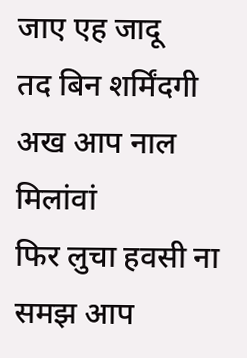जाए एह जादू
तद बिन शर्मिंदगी अख आप नाल मिलांवां
फिर लुचा हवसी ना समझ आप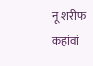नू शरीफ कहांवां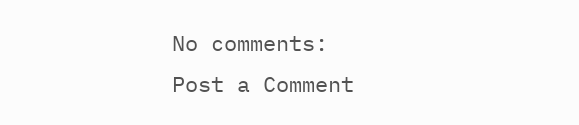No comments:
Post a Comment